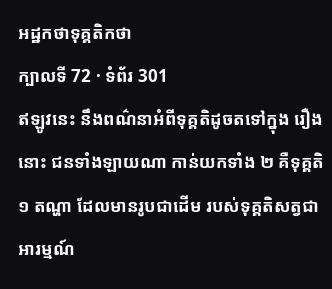អដ្ឋកថាទុគ្គតិកថា
ក្បាលទី 72 · ទំព័រ 301
ឥឡូវនេះ នឹងពណ៌នាអំពីទុគ្គតិដូចតទៅក្នុង រឿងនោះ ជនទាំងឡាយណា កាន់យកទាំង ២ គឺទុគ្គតិ ១ តណ្ហា ដែលមានរូបជាដើម របស់ទុគ្គតិសត្វជាអារម្មណ៍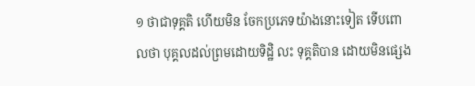១ ថាជាទុគ្គតិ ហើយមិន ចែកប្រភេទយ៉ាងនោះទៀត ទើបពោលថា បុគ្គលដល់ព្រមដោយទិដ្ឋិ លះ ទុគ្គតិបាន ដោយមិនផ្សេង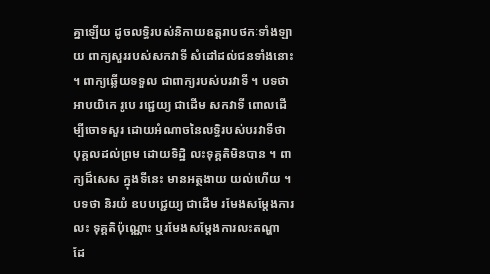គ្នាឡើយ ដូចលទ្ធិរបស់និកាយឧត្តរាបថកៈទាំងឡាយ ពាក្យសួររបស់សកវាទី សំដៅដល់ជនទាំងនោះ ។ ពាក្យឆ្លើយទទួល ជាពាក្យរបស់បរវាទី ។ បទថា អាបយិកេ រូបេ រជ្ជេយ្យ ជាដើម សកវាទី ពោលដើម្បីចោទសួរ ដោយអំណាចនៃលទ្ធិរបស់បរវាទីថា បុគ្គលដល់ព្រម ដោយទិដ្ឋិ លះទុគ្គតិមិនបាន ។ ពាក្យដ៏សេស ក្នុងទីនេះ មានអត្ថងាយ យល់ហើយ ។ បទថា និរយំ ឧបបជ្ជេយ្យ ជាដើម រមែងសម្តែងការលះ ទុគ្គតិប៉ុណ្ណោះ ឬរមែងសម្តែងការលះតណ្ហា ដែ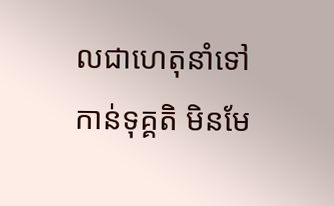លជាហេតុនាំទៅកាន់ទុគ្គតិ មិនមែ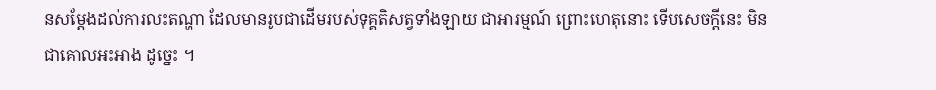នសម្តែងដល់ការលះតណ្ហា ដែលមានរូបជាដើមរបស់ទុគ្គតិសត្វទាំងឡាយ ជាអារម្មណ៍ ព្រោះហេតុនោះ ទើបសេចក្តីនេះ មិនជាគោលអះអាង ដូច្នេះ ។